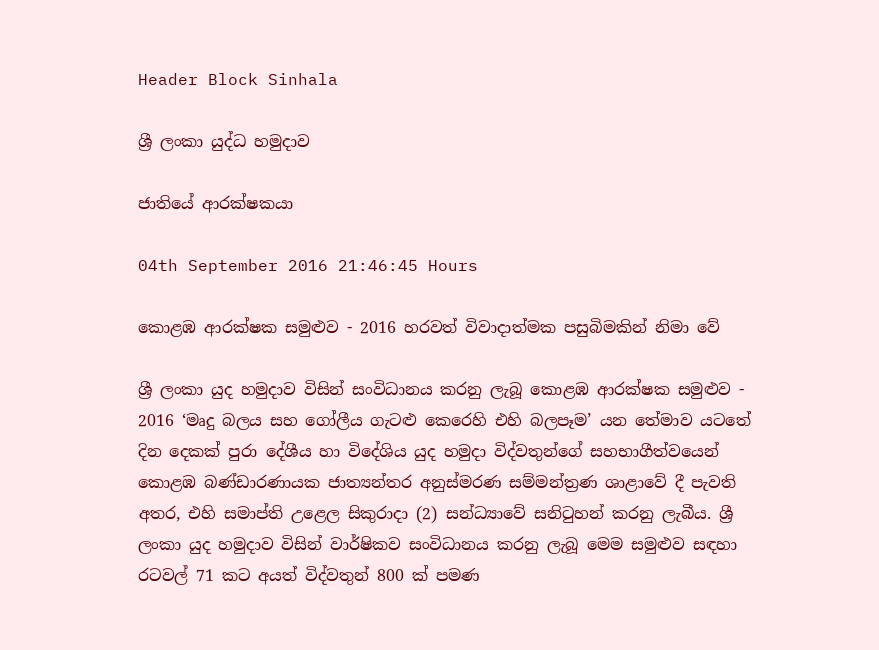Header Block Sinhala

ශ්‍රී ලංකා යුද්ධ හමුදාව

ජාතියේ ආරක්ෂකයා

04th September 2016 21:46:45 Hours

කොළඹ ආරක්ෂක සමුළුව - 2016 හරවත් විවාදාත්මක පසුබිමකින් නිමා වේ

ශ්‍රී ලංකා යුද හමුදාව විසින් සංවිධානය කරනු ලැබූ කොළඹ ආරක්ෂක සමුළුව - 2016 ‘මෘදු බලය සහ ගෝලීය ගැටළු කෙරෙහි එහි බලපෑම’ යන තේමාව යටතේ දින දෙකක් පුරා දේශීය හා විදේශිය යුද හමුදා විද්වතුන්ගේ සහභාගීත්වයෙන් කොළඹ බණ්ඩාරණායක ජාත්‍යන්තර අනුස්මරණ සම්මන්ත්‍රණ ශාළාවේ දී පැවති අතර, එහි සමාප්ති උළෙල සිකුරාදා (2) සන්ධ්‍යාවේ සනිටුහන් කරනු ලැබීය. ශ්‍රී ලංකා යුද හමුදාව විසින් වාර්ෂිකව සංවිධානය කරනු ලැබූ මෙම සමුළුව සඳහා රටවල් 71 කට අයත් විද්වතුන් 800 ක් පමණ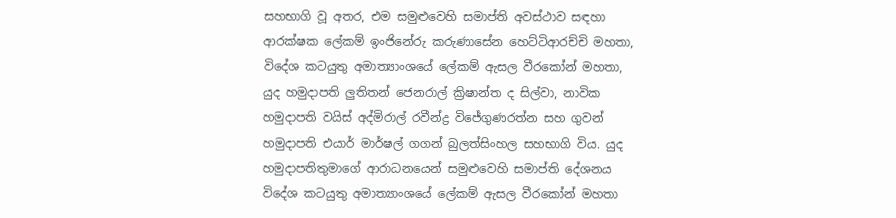සහභාගි වූ අතර, එම සමුළුවෙහි සමාප්ති අවස්ථාව සඳහා ආරක්ෂක ලේකම් ඉංජිනේරු කරුණාසේන හෙට්ටිආරච්චි මහතා, විදේශ කටයුතු අමාත්‍යාංශයේ ලේකම් ඇසල වීරකෝන් මහතා, යුද හමුදාපති ලුතිතන් ජෙනරාල් ක්‍රිෂාන්ත ද සිල්වා, නාවික හමුදාපති වයිස් අද්මිරාල් රවීන්ද්‍ර විජේගුණරත්න සහ ගුවන් හමුදාපති එයාර් මාර්ෂල් ගගන් බුලත්සිංහල සහභාගි විය. යුද හමුදාපතිතුමාගේ ආරාධනයෙන් සමුළුවෙහි සමාප්ති දේශනය විදේශ කටයුතු අමාත්‍යාංශයේ ලේකම් ඇසල වීරකෝන් මහතා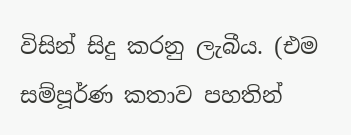විසින් සිදු කරනු ලැබීය. (එම සම්පූර්ණ කතාව පහතින්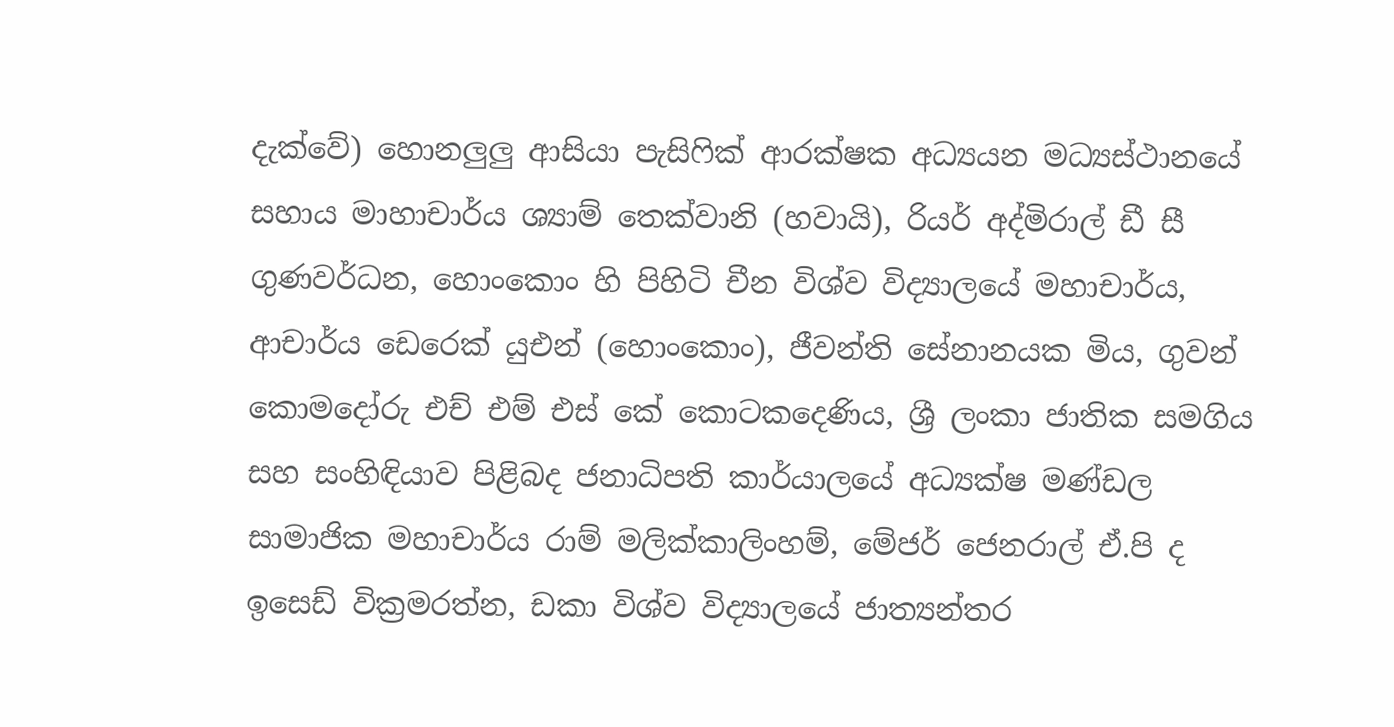දැක්වේ) හොනලුලු ආසියා පැසිෆික් ආරක්ෂක අධ්‍යයන මධ්‍යස්ථානයේ සහාය මාහාචාර්ය ශ්‍යාම් තෙක්වානි (හවායි), රියර් අද්මිරාල් ඩී සී ගුණවර්ධන, හොංකොං හි පිහිටි චීන විශ්ව විද්‍යාලයේ මහාචාර්ය, ආචාර්ය ඩෙරෙක් යුඑන් (හොංකොං), ජීවන්ති සේනානයක මිය, ගුවන් කොමදෝරු එච් එම් එස් කේ කොටකදෙණිය, ශ්‍රී ලංකා ජාතික සමගිය සහ සංහිඳියාව පිළිබද ජනාධිපති කාර්යාලයේ අධ්‍යක්ෂ මණ්ඩල සාමාජික මහාචාර්ය රාම් මලික්කාලිංහම්, මේජර් ජෙනරාල් ඒ.පි ද ඉසෙඩ් වික්‍රමරත්න, ඩකා විශ්ව විද්‍යාලයේ ජාත්‍යන්තර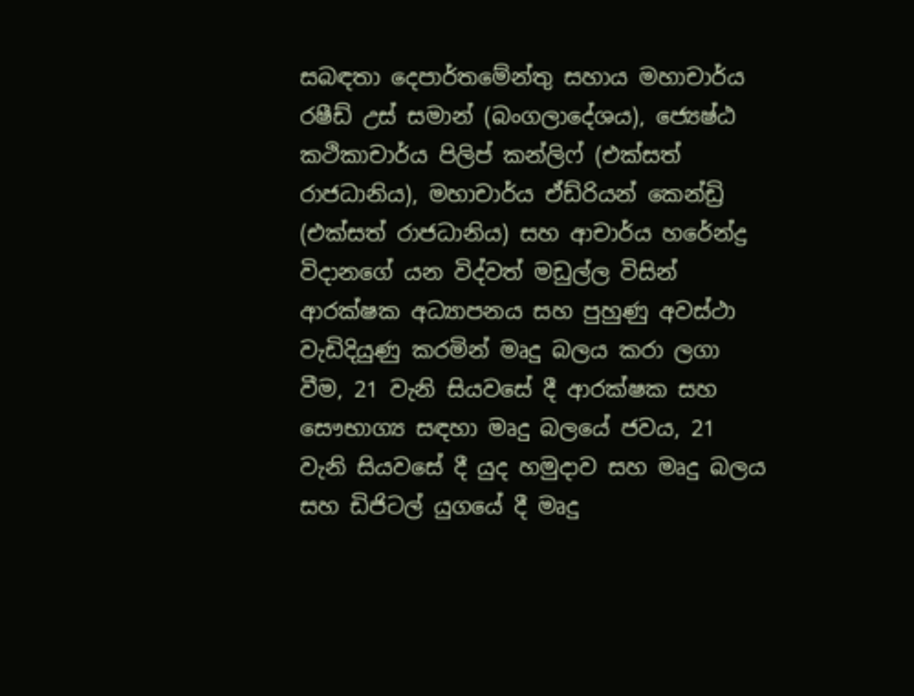සබඳතා දෙපාර්තමේන්තු සහාය මහාචාර්ය රෂීඩ් උස් සමාන් (බංගලාදේශය), ජ්‍යෙෂ්ඨ කථිකාචාර්ය පිලිප් කන්ලිෆ් (එක්සත් රාජධානිය), මහාචාර්ය ඒඩ්රියන් කෙන්ඩ්‍රි (එක්සත් රාජධානිය) සහ ආචාර්ය හරේන්ද්‍ර විදානගේ යන විද්වත් මඩුල්ල විසින් ආරක්ෂක අධ්‍යාපනය සහ පුහුණු අවස්ථා වැඩිදියුණු කරමින් මෘදු බලය කරා ලගා වීම, 21 වැනි සියවසේ දී ආරක්ෂක සහ සෞභාග්‍ය සඳහා මෘදු බලයේ ජවය, 21 වැනි සියවසේ දී යුද හමුදාව සහ මෘදු බලය සහ ඩිජිටල් යුගයේ දී මෘදු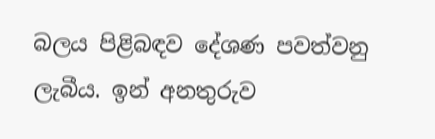බලය පිළිබඳව දේශණ පවත්වනු ලැබීය. ඉන් අනතුරුව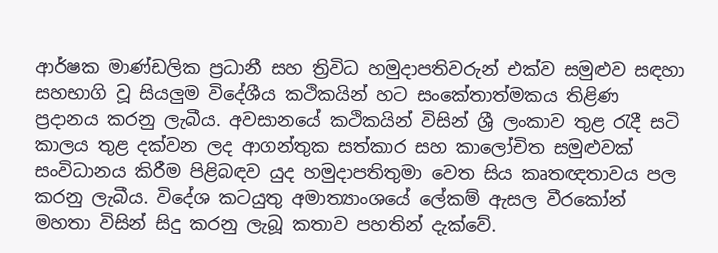ආර්ෂක මාණ්ඩලික ප්‍රධානී සහ ත්‍රිවිධ හමුදාපතිවරුන් එක්ව සමුළුව සඳහා සහභාගි වූ සියලුම විදේශීය කථිකයින් හට සංකේතාත්මකය තිළිණ ප්‍රදානය කරනු ලැබීය. අවසානයේ කථිකයින් විසින් ශ්‍රී ලංකාව තුළ රැදී සටි කාලය තුළ දක්වන ලද ආගන්තුක සත්කාර සහ කාලෝචිත සමුළුවක් සංවිධානය කිරීම පිළිබඳව යුද හමුදාපතිතුමා වෙත සිය කෘතඥතාවය පල කරනු ලැබීය. විදේශ කටයුතු අමාත්‍යාංශයේ ලේකම් ඇසල වීරකෝන් මහතා විසින් සිදු කරනු ලැබූ කතාව පහතින් දැක්වේ.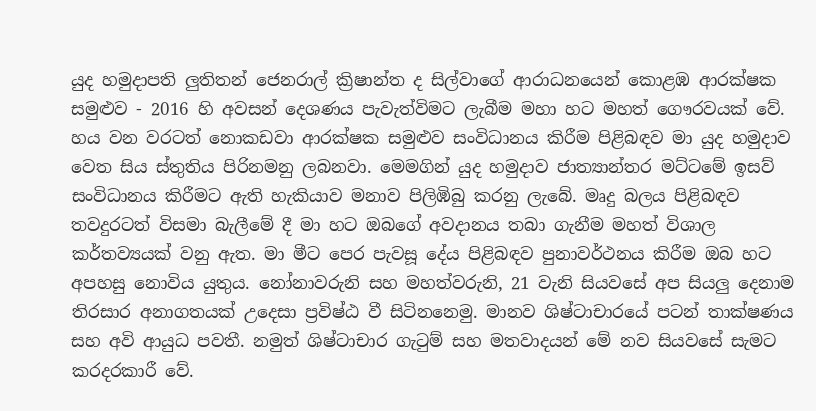යුද හමුදාපති ලුතිතන් ජෙනරාල් ක්‍රිෂාන්ත ද සිල්වාගේ ආරාධනයෙන් කොළඹ ආරක්ෂක සමුළුව - 2016 හි අවසන් දෙශණය පැවැත්විමට ලැබීම මහා හට මහත් ගෞරවයක් වේ. හය වන වරටත් නොකඩවා ආරක්ෂක සමුළුව සංවිධානය කිරීම පිළිබඳව මා යුද හමුදාව වෙත සිය ස්තුතිය පිරිනමනු ලබනවා. මෙමගින් යුද හමුදාව ජාත්‍යාන්තර මට්ටමේ ඉසව් සංවිධානය කිරීමට ඇති හැකියාව මනාව පිලිඹිබු කරනු ලැබේ. මෘදු බලය පිළිබඳව තවදුරටත් විසමා බැලීමේ දී මා හට ඔබගේ අවදානය තබා ගැනීම මහත් විශාල කර්තව්‍යයක් වනු ඇත. මා මීට පෙර පැවසූ දේය පිළිබඳව පුනාවර්ථනය කිරීම ඔබ හට අපහසු නොවිය යුතුය. නෝනාවරුනි සහ මහත්වරුනි, 21 වැනි සියවසේ අප සියලු දෙනාම තිරසාර අනාගතයක් උදෙසා ප්‍රවිෂ්ඨ වී සිටිනනෙමු. මානව ශිෂ්ටාචාරයේ පටන් තාක්ෂණය සහ අවි ආයුධ පවතී. නමුත් ශිෂ්ටාචාර ගැටුම් සහ මතවාදයන් මේ නව සියවසේ සැමට කරදරකාරී වේ.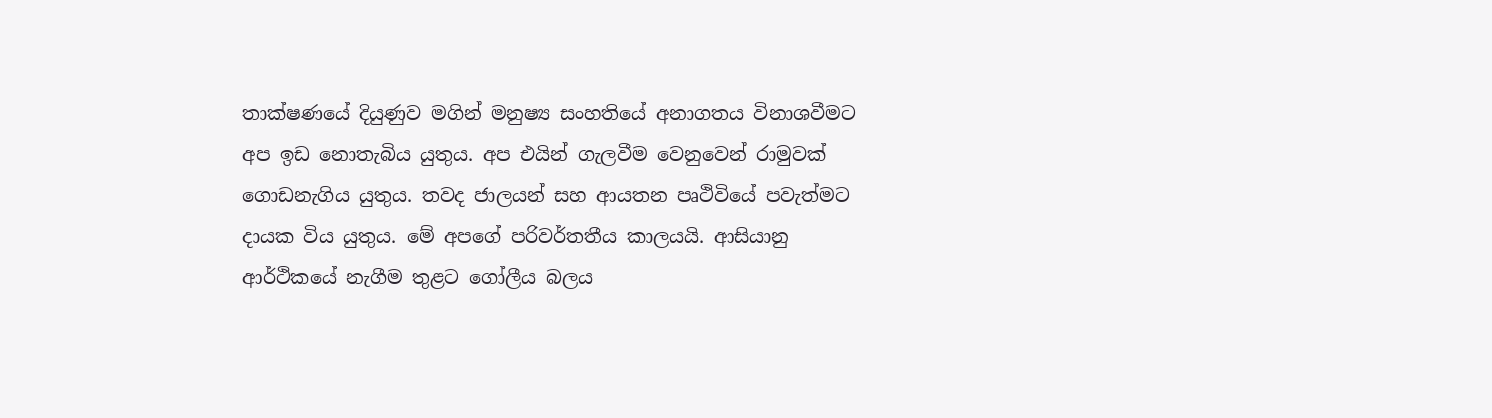තාක්ෂණයේ දියුණුව මගින් මනුෂ්‍ය සංහතියේ අනාගතය විනාශවීමට අප ඉඩ නොතැබිය යුතුය. අප එයින් ගැලවීම වෙනුවෙන් රාමුවක් ගොඩනැගිය යුතුය. තවද ජාලයන් සහ ආයතන පෘථිවියේ පවැත්මට දායක විය යුතුය. මේ අපගේ පරිවර්තතීය කාලයයි. ආසියානු ආර්ථිකයේ නැගීම තුළට ගෝලීය බලය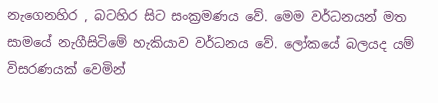නැගෙනහිර , බටහිර සිට සංක්‍රමණය වේ. මෙම වර්ධනයන් මත සාමයේ නැගීසිටිමේ හැකියාව වර්ධනය වේ. ලෝකයේ බලයද යම් විසරණයක් වෙමින්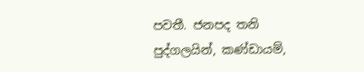පවතී. ජනපද තනි පුද්ගලයින්, කණ්ඩායම්,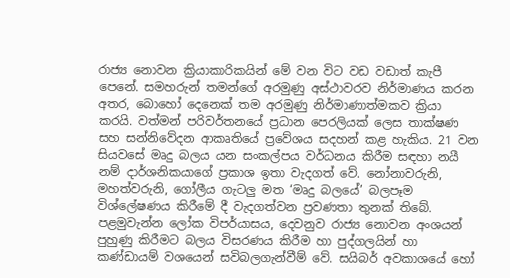රාජ්‍ය නොවන ක්‍රියාකාරිකයින් මේ වන විට වඩ වඩාත් කැපී පෙනේ. සමහරුන් තමන්ගේ අරමුණු අස්ථාවරව නිර්මාණය කරන අතර, බොහෝ දෙනෙක් තම අරමුණු නිර්මාණාත්මකව ක්‍රියා කරයි. වත්මන් පරිවර්තනයේ ප්‍රධාන පෙරලියක් ලෙස තාක්ෂණ සහ සන්නිවේදන ආකෘතියේ ප්‍රවේශය සදහන් කළ හැකිය. 21 වන සියවසේ මෘදු බලය යන සංකල්පය වර්ධනය කිරීම සඳහා නයී නම් දාර්ශනිකයාගේ ප්‍රකාශ ඉතා වැදගත් වේ. නෝනාවරුනි, මහත්වරුනි, ගෝලීය ගැටලු මත ‘මෘදු බලයේ’ බලපෑම විශ්ලේෂණය කිරීමේ දී වැදගත්වන ප්‍රවණතා තුනක් තිබේ. පළමුවැන්න ලෝක විපර්යාසය, දෙවනුව රාජ්‍ය නොවන අංශයන් පුහුණු කිරීමට බලය විසරණය කිරීම හා පුද්ගලයින් හා කණ්ඩායම් වශයෙන් සවිබලගැන්වීම් වේ. සයිබර් අවකාශයේ හෝ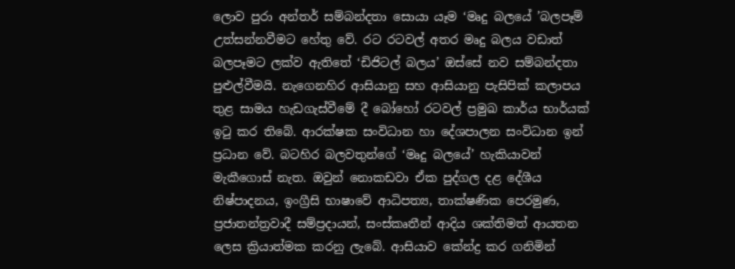ලොව පුරා අන්තර් සම්බන්දතා සොයා යෑම ‘මෘදු බලයේ ’බලපෑම් උත්සන්නවීමට හේතු වේ. රට රටවල් අතර මෘදු බලය වඩාත් බලපෑමට ලක්ව ඇතිතේ ‘ඩිජිටල් බලය’ ඔස්සේ නව සම්බන්දතා පුළුල්වීමයි. නැගෙනහිර ආසියානු සහ ආසියානු පැසිපික් කලාපය තුළ සාමය හැඩගැස්වීමේ දී බෝහෝ රටවල් ප්‍රමුඛ කාර්ය භාර්යක් ඉටු කර තිබේ. ආරක්ෂක සංවිධාන හා දේශපාලන සංවිධාන ඉන් ප්‍රධාන වේ. බටහිර බලවතුන්ගේ ‘මෘදු බලයේ’ හැකියාවන් මැකීගොස් නැත. ඔවුන් නොකඩවා ඒක පුද්ගල දළ දේශීය නිෂ්පාදනය, ඉංග්‍රීසි භාෂාවේ ආධිපත්‍ය, තාක්ෂණික පෙරමුණ, ප්‍රජාතන්ත්‍රවාදී සම්ප්‍රදායන්, සංස්කෘතීන් ආදිය ශක්තිමත් ආයතන ලෙස ක්‍රියාත්මක කරනු ලැබේ. ආසියාව කේන්ද්‍ර කර ගනිමින්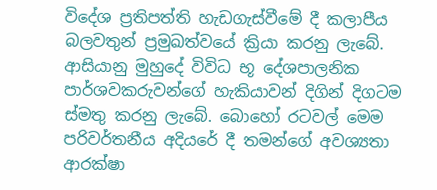විදේශ ප්‍රතිපත්ති හැඩගැස්වීමේ දී කලාපීය බලවතුන් ප්‍රමුඛත්වයේ ක්‍රියා කරනු ලැබේ. ආසියානු මුහුදේ විවිධ භූ දේශපාලනික පාර්ශවකරුවන්ගේ හැකියාවන් දිගින් දිගටම ස්මතු කරනු ලැබේ. බොහෝ රටවල් මෙම පරිවර්තනීය අදියරේ දී තමන්ගේ අවශ්‍යතා ආරක්ෂා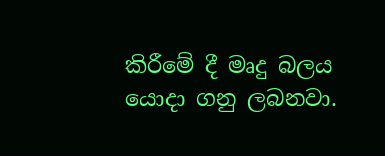කිරීමේ දී මෘදු බලය යොදා ගනු ලබනවා.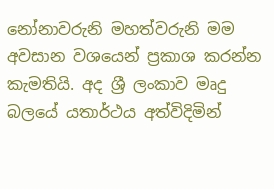නෝනාවරුනි මහත්වරුනි මම අවසාන වශයෙන් ප්‍රකාශ කරන්න කැමතියි. අද ශ්‍රී ලංකාව මෘදු බලයේ යතාර්ථය අත්විදිමින්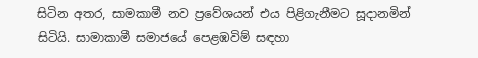සිටින අතර, සාමකාමී නව ප්‍රවේශයන් එය පිළිගැනීමට සූදානමින් සිටියි. සාමාකාමී සමාජයේ පෙළඹවිම් සඳහා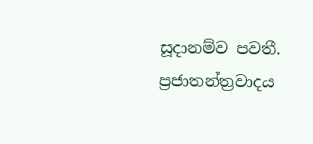සූදානම්ව පවතී. ප්‍රජාතන්ත්‍රවාදය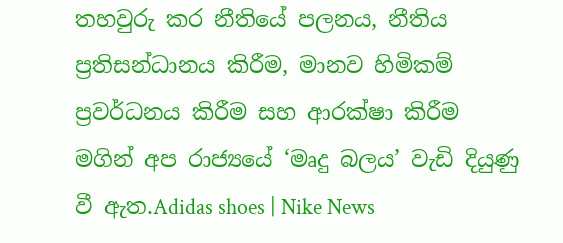තහවුරු කර නීතියේ පලනය, නීතිය ප්‍රතිසන්ධානය කිරීම, මානව හිමිකම් ප්‍රවර්ධනය කිරීම සහ ආරක්ෂා කිරීම මගින් අප රාජ්‍යයේ ‘මෘදු බලය’ වැඩි දියුණු වී ඇත.Adidas shoes | Nike News